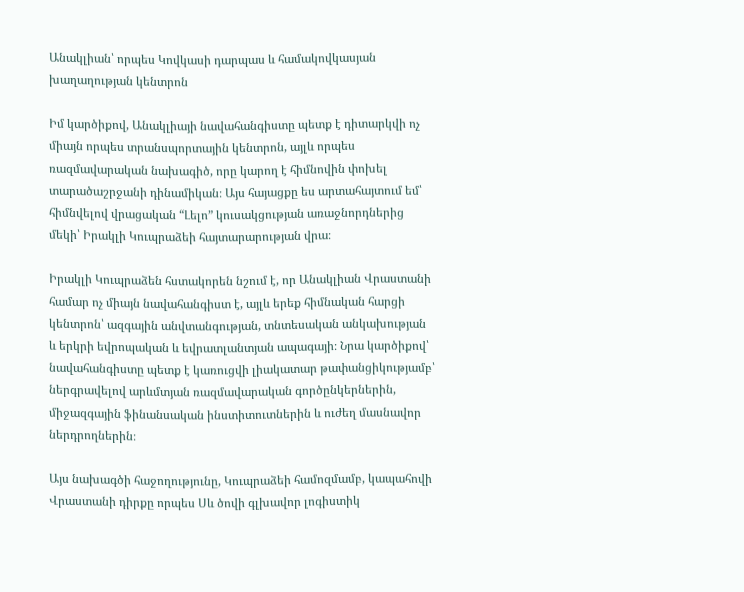Անակլիան՝ որպես Կովկասի դարպաս և համակովկասյան խաղաղության կենտրոն

Իմ կարծիքով, Անակլիայի նավահանգիստը պետք է դիտարկվի ոչ միայն որպես տրանսպորտային կենտրոն, այլև որպես ռազմավարական նախագիծ, որը կարող է հիմնովին փոխել տարածաշրջանի դինամիկան։ Այս հայացքը ես արտահայտում եմ՝ հիմնվելով վրացական “Լելո” կուսակցության առաջնորդներից մեկի՝ Իրակլի Կուպրաձեի հայտարարության վրա։

Իրակլի Կուպրաձեն հստակորեն նշում է, որ Անակլիան Վրաստանի համար ոչ միայն նավահանգիստ է, այլև երեք հիմնական հարցի կենտրոն՝ ազգային անվտանգության, տնտեսական անկախության և երկրի եվրոպական և եվրատլանտյան ապագայի։ Նրա կարծիքով՝ նավահանգիստը պետք է կառուցվի լիակատար թափանցիկությամբ՝ ներգրավելով արևմտյան ռազմավարական գործընկերներին, միջազգային ֆինանսական ինստիտուտներին և ուժեղ մասնավոր ներդրողներին։

Այս նախագծի հաջողությունը, Կուպրաձեի համոզմամբ, կապահովի Վրաստանի դիրքը որպես Սև ծովի գլխավոր լոգիստիկ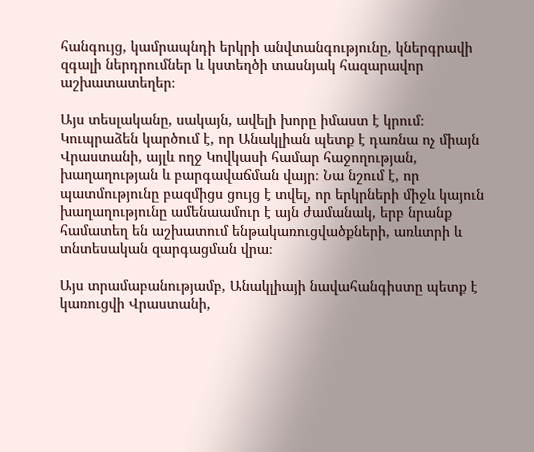հանգույց, կամրապնդի երկրի անվտանգությունը, կներգրավի զգալի ներդրումներ և կստեղծի տասնյակ հազարավոր աշխատատեղեր։

Այս տեսլականը, սակայն, ավելի խորը իմաստ է կրում։ Կուպրաձեն կարծում է, որ Անակլիան պետք է դառնա ոչ միայն Վրաստանի, այլև ողջ Կովկասի համար հաջողության, խաղաղության և բարգավաճման վայր։ Նա նշում է, որ պատմությունը բազմիցս ցույց է տվել, որ երկրների միջև կայուն խաղաղությունը ամենաամուր է այն ժամանակ, երբ նրանք համատեղ են աշխատում ենթակառուցվածքների, առևտրի և տնտեսական զարգացման վրա։

Այս տրամաբանությամբ, Անակլիայի նավահանգիստը պետք է կառուցվի Վրաստանի,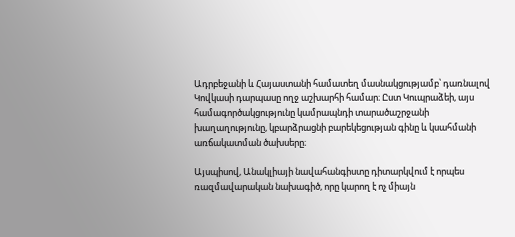Ադրբեջանի և Հայաստանի համատեղ մասնակցությամբ՝ դառնալով Կովկասի դարպասը ողջ աշխարհի համար։ Ըստ Կուպրաձեի, այս համագործակցությունը կամրապնդի տարածաշրջանի խաղաղությունը, կբարձրացնի բարեկեցության գինը և կսահմանի առճակատման ծախսերը։

Այսպիսով, Անակլիայի նավահանգիստը դիտարկվում է որպես ռազմավարական նախագիծ, որը կարող է ոչ միայն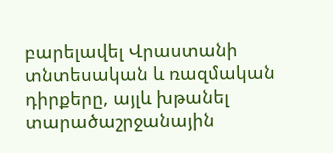բարելավել Վրաստանի տնտեսական և ռազմական դիրքերը, այլև խթանել տարածաշրջանային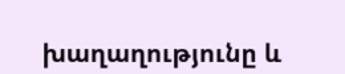խաղաղությունը և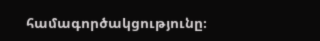համագործակցությունը։